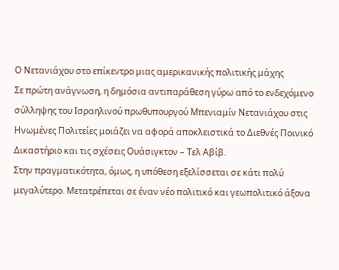Ο Νετανιάχου στο επίκεντρο μιας αμερικανικής πολιτικής μάχης
Σε πρώτη ανάγνωση, η δημόσια αντιπαράθεση γύρω από το ενδεχόμενο σύλληψης του Ισραηλινού πρωθυπουργού Μπενιαμίν Νετανιάχου στις Ηνωμένες Πολιτείες μοιάζει να αφορά αποκλειστικά το Διεθνές Ποινικό Δικαστήριο και τις σχέσεις Ουάσιγκτον – Τελ Αβίβ.
Στην πραγματικότητα, όμως, η υπόθεση εξελίσσεται σε κάτι πολύ μεγαλύτερο. Μετατρέπεται σε έναν νέο πολιτικό και γεωπολιτικό άξονα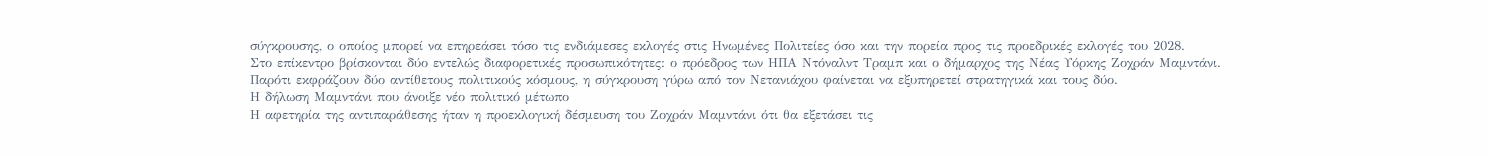σύγκρουσης, ο οποίος μπορεί να επηρεάσει τόσο τις ενδιάμεσες εκλογές στις Ηνωμένες Πολιτείες όσο και την πορεία προς τις προεδρικές εκλογές του 2028.
Στο επίκεντρο βρίσκονται δύο εντελώς διαφορετικές προσωπικότητες: ο πρόεδρος των ΗΠΑ Ντόναλντ Τραμπ και ο δήμαρχος της Νέας Υόρκης Ζοχράν Μαμντάνι.
Παρότι εκφράζουν δύο αντίθετους πολιτικούς κόσμους, η σύγκρουση γύρω από τον Νετανιάχου φαίνεται να εξυπηρετεί στρατηγικά και τους δύο.
Η δήλωση Μαμντάνι που άνοιξε νέο πολιτικό μέτωπο
Η αφετηρία της αντιπαράθεσης ήταν η προεκλογική δέσμευση του Ζοχράν Μαμντάνι ότι θα εξετάσει τις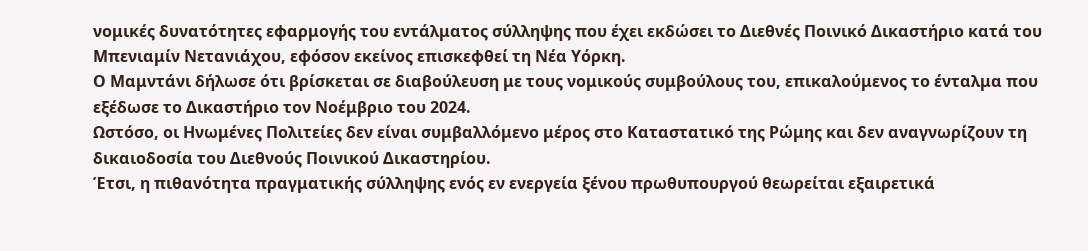νομικές δυνατότητες εφαρμογής του εντάλματος σύλληψης που έχει εκδώσει το Διεθνές Ποινικό Δικαστήριο κατά του Μπενιαμίν Νετανιάχου, εφόσον εκείνος επισκεφθεί τη Νέα Υόρκη.
Ο Μαμντάνι δήλωσε ότι βρίσκεται σε διαβούλευση με τους νομικούς συμβούλους του, επικαλούμενος το ένταλμα που εξέδωσε το Δικαστήριο τον Νοέμβριο του 2024.
Ωστόσο, οι Ηνωμένες Πολιτείες δεν είναι συμβαλλόμενο μέρος στο Καταστατικό της Ρώμης και δεν αναγνωρίζουν τη δικαιοδοσία του Διεθνούς Ποινικού Δικαστηρίου.
Έτσι, η πιθανότητα πραγματικής σύλληψης ενός εν ενεργεία ξένου πρωθυπουργού θεωρείται εξαιρετικά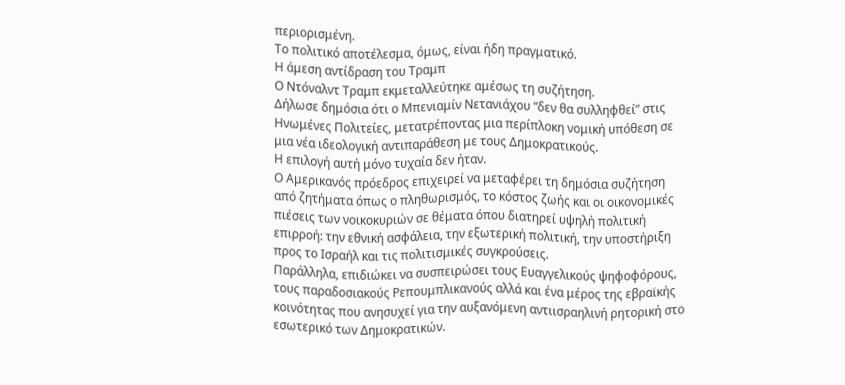περιορισμένη.
Το πολιτικό αποτέλεσμα, όμως, είναι ήδη πραγματικό.
Η άμεση αντίδραση του Τραμπ
Ο Ντόναλντ Τραμπ εκμεταλλεύτηκε αμέσως τη συζήτηση.
Δήλωσε δημόσια ότι ο Μπενιαμίν Νετανιάχου “δεν θα συλληφθεί” στις Ηνωμένες Πολιτείες, μετατρέποντας μια περίπλοκη νομική υπόθεση σε μια νέα ιδεολογική αντιπαράθεση με τους Δημοκρατικούς.
Η επιλογή αυτή μόνο τυχαία δεν ήταν.
Ο Αμερικανός πρόεδρος επιχειρεί να μεταφέρει τη δημόσια συζήτηση από ζητήματα όπως ο πληθωρισμός, το κόστος ζωής και οι οικονομικές πιέσεις των νοικοκυριών σε θέματα όπου διατηρεί υψηλή πολιτική επιρροή: την εθνική ασφάλεια, την εξωτερική πολιτική, την υποστήριξη προς το Ισραήλ και τις πολιτισμικές συγκρούσεις.
Παράλληλα, επιδιώκει να συσπειρώσει τους Ευαγγελικούς ψηφοφόρους, τους παραδοσιακούς Ρεπουμπλικανούς αλλά και ένα μέρος της εβραϊκής κοινότητας που ανησυχεί για την αυξανόμενη αντιισραηλινή ρητορική στο εσωτερικό των Δημοκρατικών.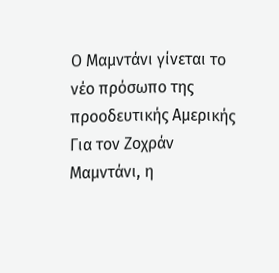Ο Μαμντάνι γίνεται το νέο πρόσωπο της προοδευτικής Αμερικής
Για τον Ζοχράν Μαμντάνι, η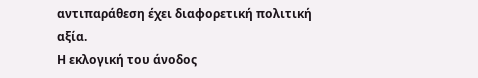αντιπαράθεση έχει διαφορετική πολιτική αξία.
Η εκλογική του άνοδος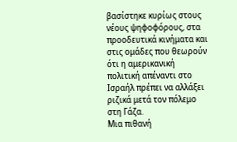βασίστηκε κυρίως στους νέους ψηφοφόρους, στα προοδευτικά κινήματα και στις ομάδες που θεωρούν ότι η αμερικανική πολιτική απέναντι στο Ισραήλ πρέπει να αλλάξει ριζικά μετά τον πόλεμο στη Γάζα.
Μια πιθανή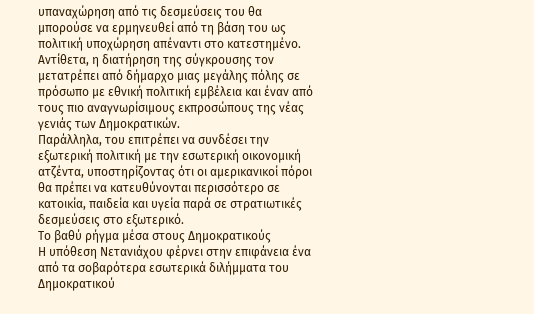υπαναχώρηση από τις δεσμεύσεις του θα μπορούσε να ερμηνευθεί από τη βάση του ως πολιτική υποχώρηση απέναντι στο κατεστημένο.
Αντίθετα, η διατήρηση της σύγκρουσης τον μετατρέπει από δήμαρχο μιας μεγάλης πόλης σε πρόσωπο με εθνική πολιτική εμβέλεια και έναν από τους πιο αναγνωρίσιμους εκπροσώπους της νέας γενιάς των Δημοκρατικών.
Παράλληλα, του επιτρέπει να συνδέσει την εξωτερική πολιτική με την εσωτερική οικονομική ατζέντα, υποστηρίζοντας ότι οι αμερικανικοί πόροι θα πρέπει να κατευθύνονται περισσότερο σε κατοικία, παιδεία και υγεία παρά σε στρατιωτικές δεσμεύσεις στο εξωτερικό.
Το βαθύ ρήγμα μέσα στους Δημοκρατικούς
Η υπόθεση Νετανιάχου φέρνει στην επιφάνεια ένα από τα σοβαρότερα εσωτερικά διλήμματα του Δημοκρατικού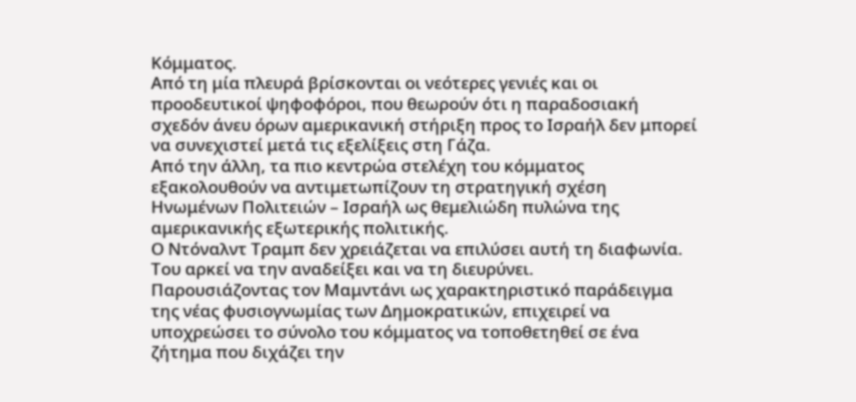Κόμματος.
Από τη μία πλευρά βρίσκονται οι νεότερες γενιές και οι προοδευτικοί ψηφοφόροι, που θεωρούν ότι η παραδοσιακή σχεδόν άνευ όρων αμερικανική στήριξη προς το Ισραήλ δεν μπορεί να συνεχιστεί μετά τις εξελίξεις στη Γάζα.
Από την άλλη, τα πιο κεντρώα στελέχη του κόμματος εξακολουθούν να αντιμετωπίζουν τη στρατηγική σχέση Ηνωμένων Πολιτειών – Ισραήλ ως θεμελιώδη πυλώνα της αμερικανικής εξωτερικής πολιτικής.
Ο Ντόναλντ Τραμπ δεν χρειάζεται να επιλύσει αυτή τη διαφωνία.
Του αρκεί να την αναδείξει και να τη διευρύνει.
Παρουσιάζοντας τον Μαμντάνι ως χαρακτηριστικό παράδειγμα της νέας φυσιογνωμίας των Δημοκρατικών, επιχειρεί να υποχρεώσει το σύνολο του κόμματος να τοποθετηθεί σε ένα ζήτημα που διχάζει την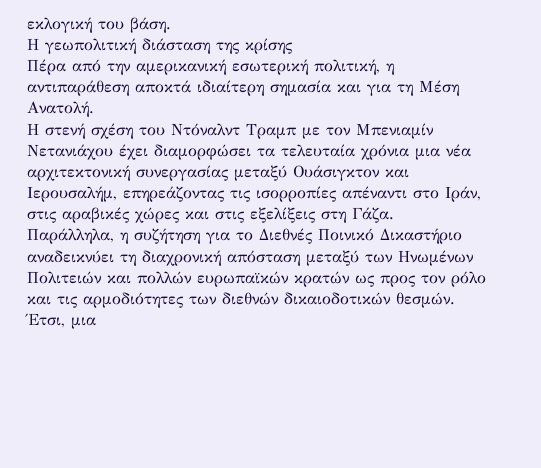εκλογική του βάση.
Η γεωπολιτική διάσταση της κρίσης
Πέρα από την αμερικανική εσωτερική πολιτική, η αντιπαράθεση αποκτά ιδιαίτερη σημασία και για τη Μέση Ανατολή.
Η στενή σχέση του Ντόναλντ Τραμπ με τον Μπενιαμίν Νετανιάχου έχει διαμορφώσει τα τελευταία χρόνια μια νέα αρχιτεκτονική συνεργασίας μεταξύ Ουάσιγκτον και Ιερουσαλήμ, επηρεάζοντας τις ισορροπίες απέναντι στο Ιράν, στις αραβικές χώρες και στις εξελίξεις στη Γάζα.
Παράλληλα, η συζήτηση για το Διεθνές Ποινικό Δικαστήριο αναδεικνύει τη διαχρονική απόσταση μεταξύ των Ηνωμένων Πολιτειών και πολλών ευρωπαϊκών κρατών ως προς τον ρόλο και τις αρμοδιότητες των διεθνών δικαιοδοτικών θεσμών.
Έτσι, μια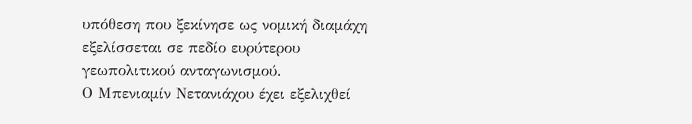υπόθεση που ξεκίνησε ως νομική διαμάχη εξελίσσεται σε πεδίο ευρύτερου γεωπολιτικού ανταγωνισμού.
Ο Μπενιαμίν Νετανιάχου έχει εξελιχθεί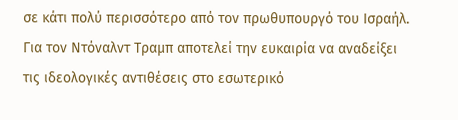σε κάτι πολύ περισσότερο από τον πρωθυπουργό του Ισραήλ. Για τον Ντόναλντ Τραμπ αποτελεί την ευκαιρία να αναδείξει τις ιδεολογικές αντιθέσεις στο εσωτερικό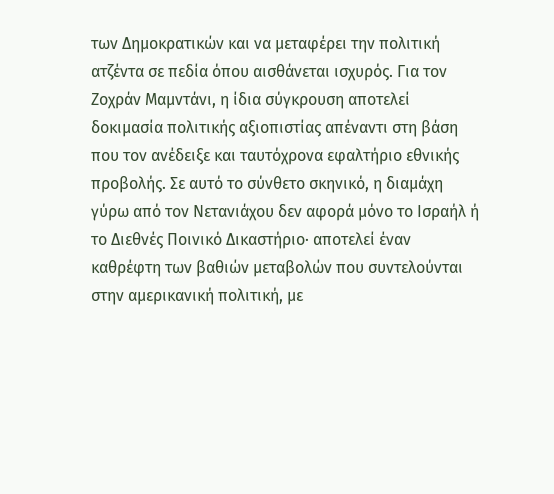των Δημοκρατικών και να μεταφέρει την πολιτική ατζέντα σε πεδία όπου αισθάνεται ισχυρός. Για τον Ζοχράν Μαμντάνι, η ίδια σύγκρουση αποτελεί δοκιμασία πολιτικής αξιοπιστίας απέναντι στη βάση που τον ανέδειξε και ταυτόχρονα εφαλτήριο εθνικής προβολής. Σε αυτό το σύνθετο σκηνικό, η διαμάχη γύρω από τον Νετανιάχου δεν αφορά μόνο το Ισραήλ ή το Διεθνές Ποινικό Δικαστήριο· αποτελεί έναν καθρέφτη των βαθιών μεταβολών που συντελούνται στην αμερικανική πολιτική, με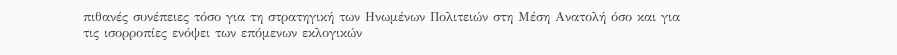πιθανές συνέπειες τόσο για τη στρατηγική των Ηνωμένων Πολιτειών στη Μέση Ανατολή όσο και για τις ισορροπίες ενόψει των επόμενων εκλογικών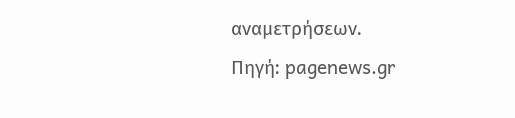αναμετρήσεων.
Πηγή: pagenews.gr